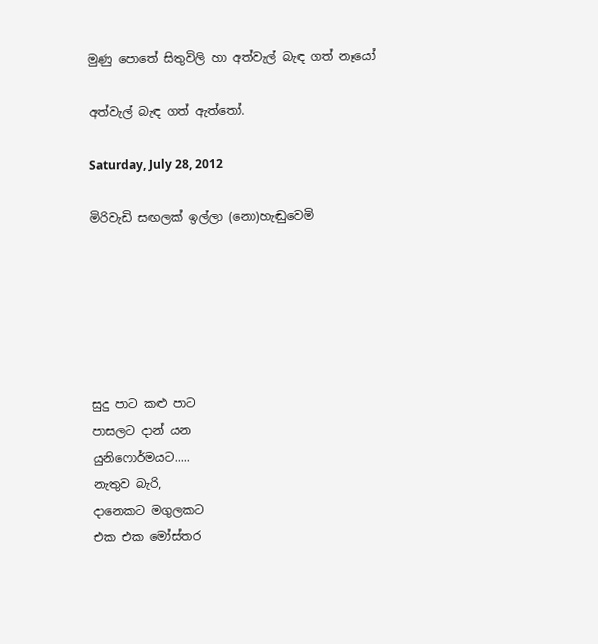මුණු පොතේ සිතුවිලි හා අත්වැල් බැඳ ගත් නෑයෝ

අත්වැල් බැඳ ගත් ඇත්තෝ.

Saturday, July 28, 2012

මිරිවැඩි සඟලක් ඉල්ලා (නො)හැඬුවෙමි






සුදු පාට කළු පාට
පාසලට දාන් යන
යුනිෆොර්මයට.....
නැතුව බැරි,
දානෙකට මගුලකට
එක එක මෝස්‌තර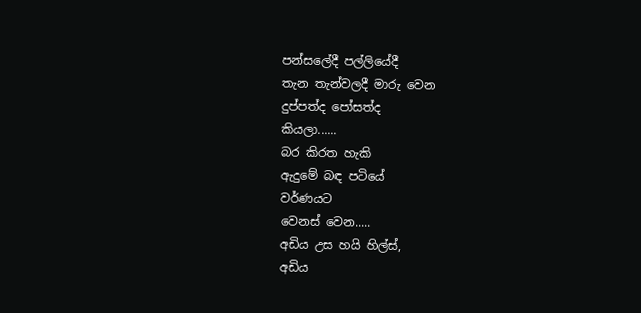පන්සලේදී පල්ලියේදී
තැන තැන්වලදී මාරු වෙන
දුප්පත්ද පෝසත්ද
කියලා......
බර කිරත හැකි
ඇදුමේ බඳ පටියේ
වර්ණයට
වෙනස් වෙන.....
අඩිය උස හයි හිල්ස්,
අඩිය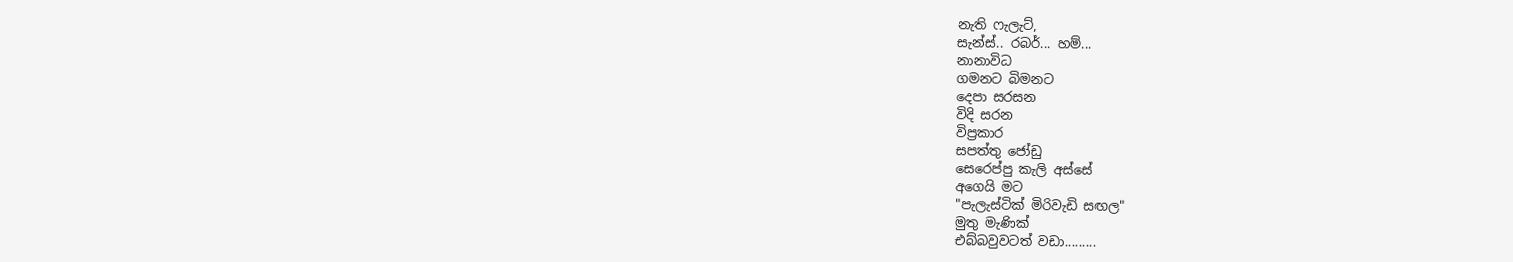නැති ෆැලැට්,
සැන්ස්.. රබර්... හම්...
නානාවිධ
ගමනට බිමනට
දෙපා සරසන
විදි සරන
විප්‍රකාර
සපත්තු ජෝඩු
සෙරෙප්පු කැලි අස්සේ
අගෙයි මට
"පැලැස්ටික් මිරිවැඩි සඟල"
මුතු මැණික්
එබ්බවුවටත් වඩා.........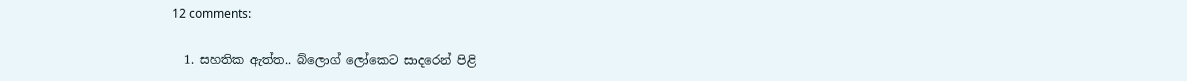12 comments:

  1. සහතික ඇත්ත.. බ්ලොග් ලෝකෙට සාදරෙන් පිළි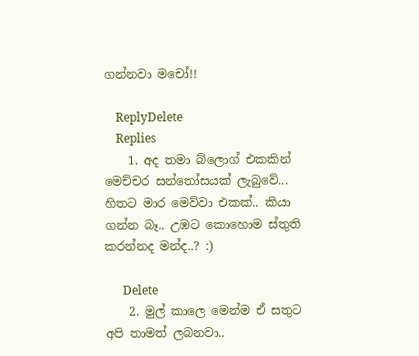ගන්නවා මචෝ!!

    ReplyDelete
    Replies
    1. අද තමා බ්ලොග් එකකින් මෙච්චර සන්තෝසයක් ලැබුවේ... හිතට මාර මෙව්වා එකක්.. කියා ගන්න බෑ.. උඹට කොහොම ස්තුති කරන්නද මන්ද..? :)

      Delete
    2. මුල් කාලෙ මෙන්ම ඒ සතුට අපි තාමත් ලබනවා..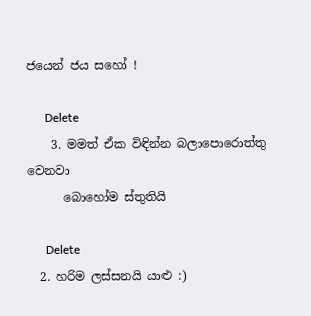ජයෙන් ජය සහෝ !

      Delete
    3. මමත් ඒක විඳින්න බලාපොරොත්තු වෙනවා
      බොහෝම ස්තුතියි

      Delete
  2. හරිම ලස්සනයි යාළු :)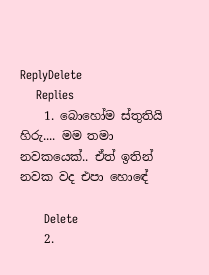ReplyDelete
    Replies
    1. බොහෝම ස්තුතියි හිරු.... මම තමා නවකයෙක්.. ඒත් ඉතින් නවක වද එපා හොඳේ

      Delete
    2.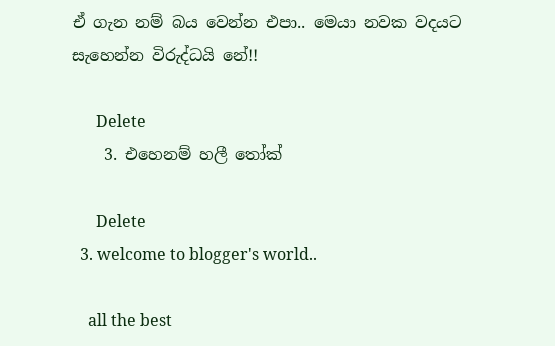ඒ ගැන නම් බය වෙන්න එපා.. මෙයා නවක වදයට සැහෙන්න විරුද්ධයි නේ!!

      Delete
    3. එහෙනම් හලී තෝක්

      Delete
  3. welcome to blogger's world..

    all the best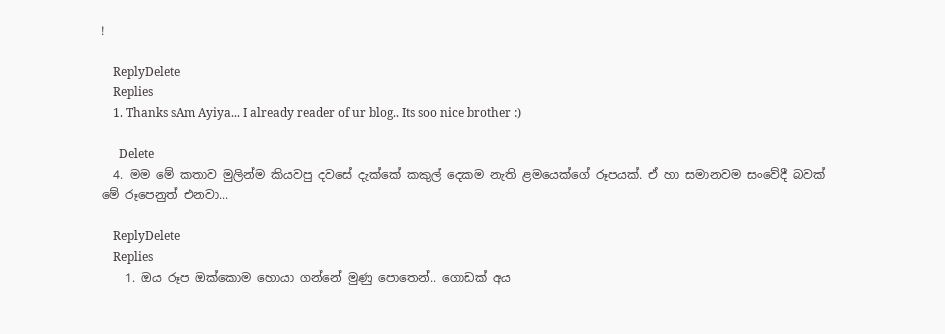!

    ReplyDelete
    Replies
    1. Thanks sAm Ayiya... I already reader of ur blog.. Its soo nice brother :)

      Delete
  4. මම මේ කතාව මුලින්ම කියවපු දවසේ දැක්කේ කකුල් දෙකම නැති ළමයෙක්ගේ රූපයක්. ඒ හා සමානවම සංවේදී බවක් මේ රූපෙනුත් එනවා...

    ReplyDelete
    Replies
    1. ඔය රූප ඔක්කොම හොයා ගන්නේ මුණු පොතෙන්.. ගොඩක් අය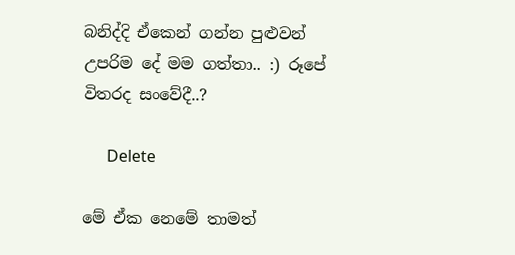බනිද්දි ඒකෙන් ගන්න පුළුවන් උපරිම දේ මම ගත්තා.. :) රූපේ විතරද සංවේදී..?

      Delete

මේ ඒක නෙමේ තාමත්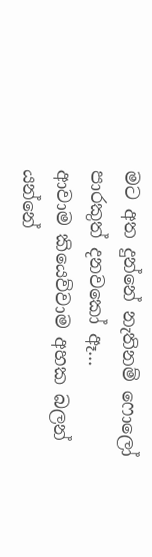මට අත දුන්නේ නැතිනම් ෆොලෝ පාරකුත් දනවකෝ ඈ...
ආවාම කියෙව්වාම අහක බලන් යන්නේ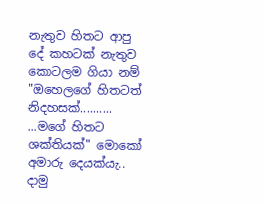නැතුව හිතට ආපු දේ කහටක් නැතුව කොටලම ගියා නම්
"ඔහෙලගේ හිතටත් නිදහසක්..........
...මගේ හිතට ශක්තියක්" මොකෝ අමාරු දෙයක්යැ..
දාමු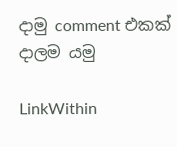දාමු comment එකක් දාලම යමු

LinkWithin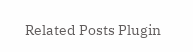Related Posts Plugin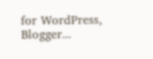for WordPress, Blogger...